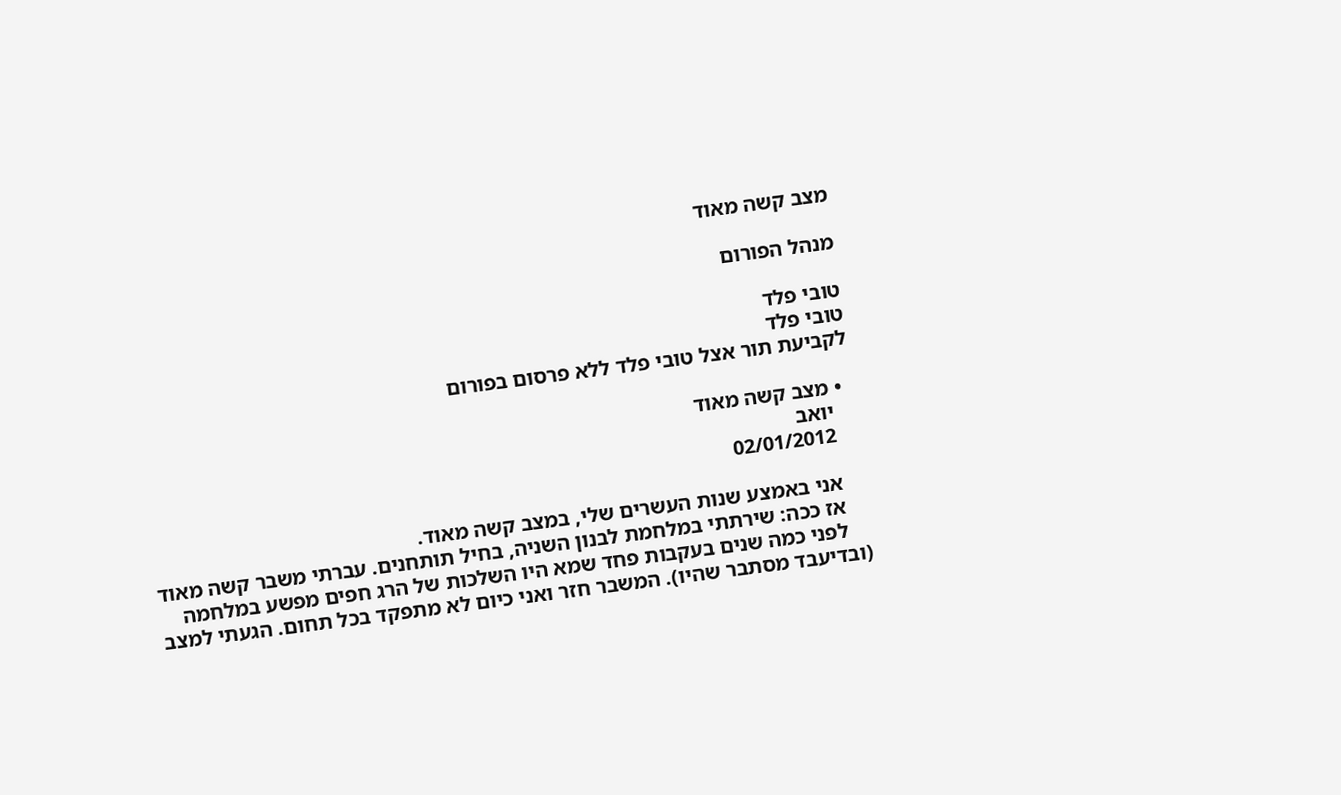מצב קשה מאוד

מנהל הפורום

טובי פלד
טובי פלד
לקביעת תור אצל טובי פלד ללא פרסום בפורום

  • מצב קשה מאוד
    יואב
    02/01/2012

    אני באמצע שנות העשרים שלי, במצב קשה מאוד.
    אז ככה: שירתתי במלחמת לבנון השניה, בחיל תותחנים. עברתי משבר קשה מאוד
    לפני כמה שנים בעקבות פחד שמא היו השלכות של הרג חפים מפשע במלחמה (ובדיעבד מסתבר שהיו). המשבר חזר ואני כיום לא מתפקד בכל תחום. הגעתי למצב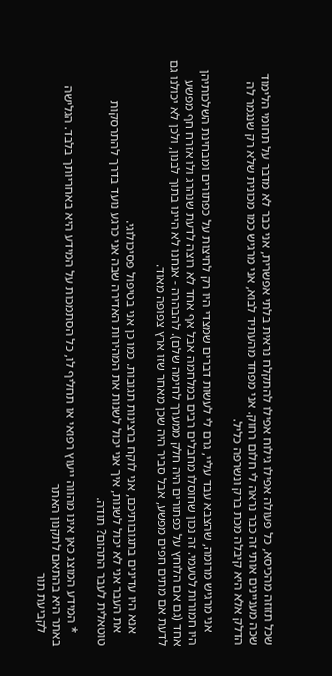שכל תזוזה מהכיסא, כל פעולה אפילו גילוח אפילו להתקלח נראית בלתי אפשרית, אני כבר לא מדבר על תחומי הלימוד שכה מעניינים אותי זה כבר נראה לי חלום רחוק. אני מפחד מהעתיד לבוא, אני מרגיש כמו מכונית שלא רק שנגמר לה הדלק אלא היא קיבלה מכת ברק ונשרפה כליל.

    אני מרגיש מרומה, שהצבא עבד עליי, גרם לי לעשות דברים שמצדי היו רק לחיצות על כפתורים ומבחינת השלכותיהן היו חמורות לטעמי. זה נכון שחוסלו מחבלים רבים במלחמה אבל אף אחד לא רוצה לדעת שנהרג ולו אזרח חף מפשע אחד (גם אם הלוחץ על כפתורים היה חלק ממערך לחימה שלם). להבהרה - אנחנו לא היינו בתוך לבנון, ולכן לא יכולנו גם לדעת אם מתים חפים מפשע, אבל סביר היה שכן מאחר שזו ארץ צפופה מאוד.

    אנא היו עדינים בתגובותיכם, אני לוקח ברצינות תגובות. כמו כן אני בטיפול פסיכולוגי.
    את העבר אני לא יכול לשנות, איך אני יכול לשנות את המהירות האדירה שבה אני כרגע נועד בדרך להתרסקות טוטאלית לעבר התהום? תודה.

    * המידע המוצג כאן אינו מהווה ייעוץ רפואי או תחליף לו, כל הסתמכות על המידע היא באחריותך בלבד. הגלישה באתר היא בהתאם לתקנון האתר
    לקביעת תור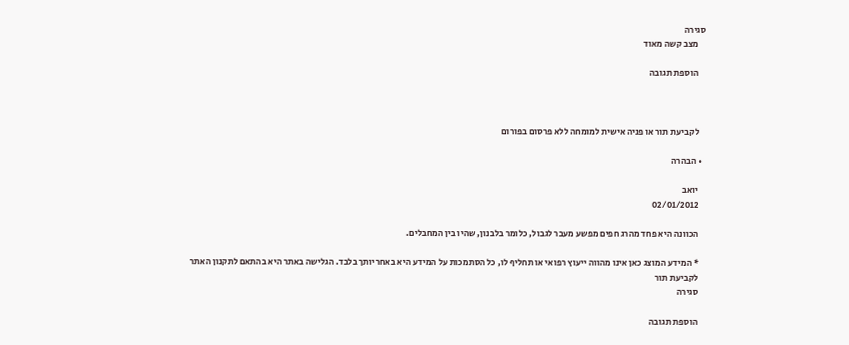סגירה
    מצב קשה מאוד

    הוספת תגובה



    לקביעת תור או פניה אישית למומחה ללא פרסום בפורום

  • הבהרה

    יואב
    02/01/2012

    הכוונה היא פחד מהרג חפים מפשע מעבר לגבול, כלומר בלבנון, שהיו בין המחבלים.

    * המידע המוצג כאן אינו מהווה ייעוץ רפואי או תחליף לו, כל הסתמכות על המידע היא באחריותך בלבד. הגלישה באתר היא בהתאם לתקנון האתר
    לקביעת תור
    סגירה

    הוספת תגובה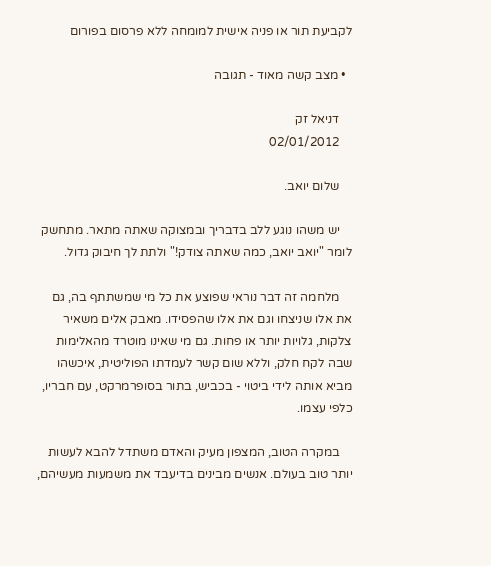לקביעת תור או פניה אישית למומחה ללא פרסום בפורום

  • מצב קשה מאוד - תגובה

    דניאל זק
    02/01/2012

    שלום יואב.

    יש משהו נוגע ללב בדבריך ובמצוקה שאתה מתאר. מתחשק לומר "יואב יואב, כמה שאתה צודק!" ולתת לך חיבוק גדול.

    מלחמה זה דבר נוראי שפוצע את כל מי שמשתתף בה, גם את אלו שניצחו וגם את אלו שהפסידו. מאבק אלים משאיר צלקות, גלויות יותר או פחות. גם מי שאינו מוטרד מהאלימות שבה לקח חלק, וללא שום קשר לעמדתו הפוליטית, איכשהו מביא אותה לידי ביטוי - בכביש, בתור בסופרמרקט, עם חבריו, כלפי עצמו.

    במקרה הטוב, המצפון מעיק והאדם משתדל להבא לעשות יותר טוב בעולם. אנשים מבינים בדיעבד את משמעות מעשיהם,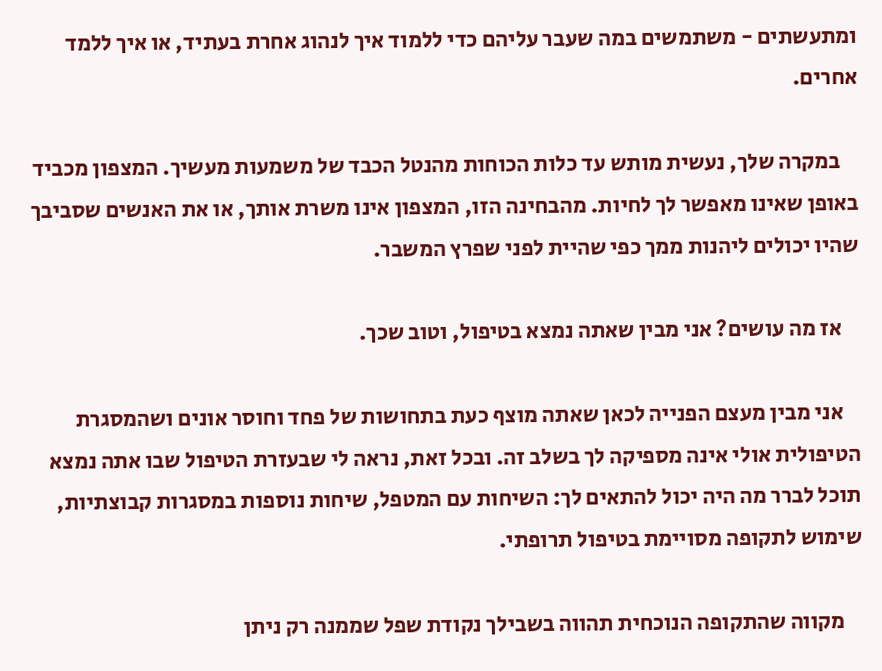ומתעשתים - משתמשים במה שעבר עליהם כדי ללמוד איך לנהוג אחרת בעתיד, או איך ללמד אחרים.

    במקרה שלך, נעשית מותש עד כלות הכוחות מהנטל הכבד של משמעות מעשיך. המצפון מכביד באופן שאינו מאפשר לך לחיות. מהבחינה הזו, המצפון אינו משרת אותך, או את האנשים שסביבך שהיו יכולים ליהנות ממך כפי שהיית לפני שפרץ המשבר.

    אז מה עושים? אני מבין שאתה נמצא בטיפול, וטוב שכך.

    אני מבין מעצם הפנייה לכאן שאתה מוצף כעת בתחושות של פחד וחוסר אונים ושהמסגרת הטיפולית אולי אינה מספיקה לך בשלב זה. ובכל זאת, נראה לי שבעזרת הטיפול שבו אתה נמצא תוכל לברר מה היה יכול להתאים לך: השיחות עם המטפל, שיחות נוספות במסגרות קבוצתיות, שימוש לתקופה מסויימת בטיפול תרופתי.

    מקווה שהתקופה הנוכחית תהווה בשבילך נקודת שפל שממנה רק ניתן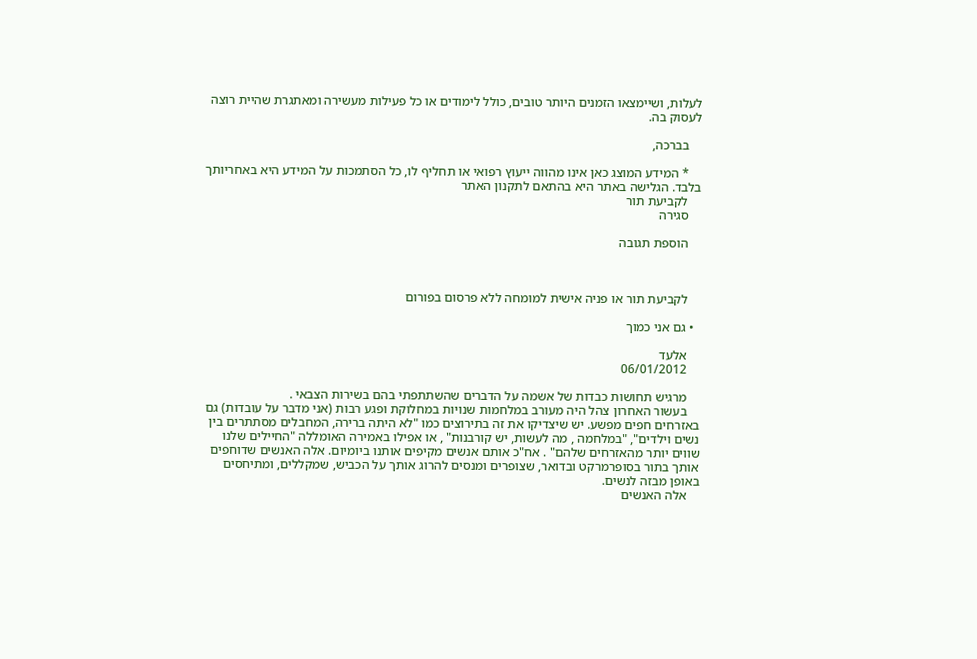לעלות, ושיימצאו הזמנים היותר טובים, כולל לימודים או כל פעילות מעשירה ומאתגרת שהיית רוצה לעסוק בה.

    בברכה,

    * המידע המוצג כאן אינו מהווה ייעוץ רפואי או תחליף לו, כל הסתמכות על המידע היא באחריותך בלבד. הגלישה באתר היא בהתאם לתקנון האתר
    לקביעת תור
    סגירה

    הוספת תגובה



    לקביעת תור או פניה אישית למומחה ללא פרסום בפורום

  • גם אני כמוך

    אלעד
    06/01/2012

    מרגיש תחושות כבדות של אשמה על הדברים שהשתתפתי בהם בשירות הצבאי .
    בעשור האחרון צהל היה מעורב במלחמות שנויות במחלוקת ופגע רבות (אני מדבר על עובדות) גם באזרחים חפים מפשע. יש שיצדיקו את זה בתירוצים כמו "לא היתה ברירה, המחבלים מסתתרים בין נשים וילדים", "במלחמה , מה לעשות, יש קורבנות" , או אפילו באמירה האומללה "החיילים שלנו שווים יותר מהאזרחים שלהם" . אח"כ אותם אנשים מקיפים אותנו ביומיום. אלה האנשים שדוחפים אותך בתור בסופרמרקט ובדואר, שצופרים ומנסים להרוג אותך על הכביש, שמקללים, ומתיחסים באופן מבזה לנשים.
    אלה האנשים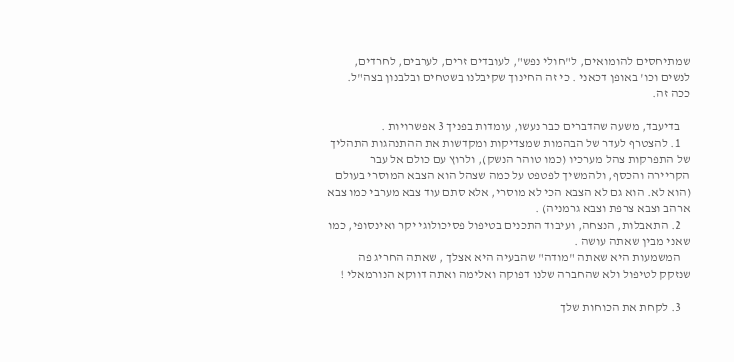שמתיחסים להומואים, ל"חולי נפש", לעובדים זרים, לערבים, לחרדים, לנשים וכו' באופן דכאני . כי זה החינוך שקיבלנו בשטחים ובלבנון בצה"ל. ככה זה.

    בדיעבד, משעה שהדברים כבר נעשו, עומדות בפניך 3 אפשרויות .
    1. להצטרף לעדר של הבהמות שמצדיקות ומקדשות את ההתנהגות התהליך של התפרקות צהל מערכיו (כמו טוהר הנשק), ולרוץ עם כולם אל עבר הקריירה והכסף, ולהמשיך לפטפט על כמה שצהל הוא הצבא המוסרי בעולם (הוא לא. הוא גם לא הצבא הכי לא מוסרי, אלא סתם עוד צבא מערבי כמו צבא ארהב וצבא צרפת וצבא גרמניה) .
    2. התאבלות, הנצחה, ועיבוד התכנים בטיפול פסיכולוגי יקר ואינסופי, כמו שאני מבין שאתה עושה .
    המשמעות היא שאתה "מודה" שהבעיה היא אצלך , שאתה החריג פה שנזקק לטיפול ולא שהחברה שלנו דפוקה ואלימה ואתה דווקא הנורמאלי !

    3. לקחת את הכוחות שלך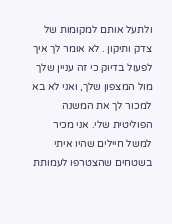ולתעל אותם למקומות של צדק ותיקון . לא אומר לך איך לפעול בדיוק כי זה עניין שלך מול המצפון שלך, ואני לא בא למכור לך את המשנה הפוליטית שלי. אני מכיר למשל חיילים שהיו איתי בשטחים שהצטרפו לעמותת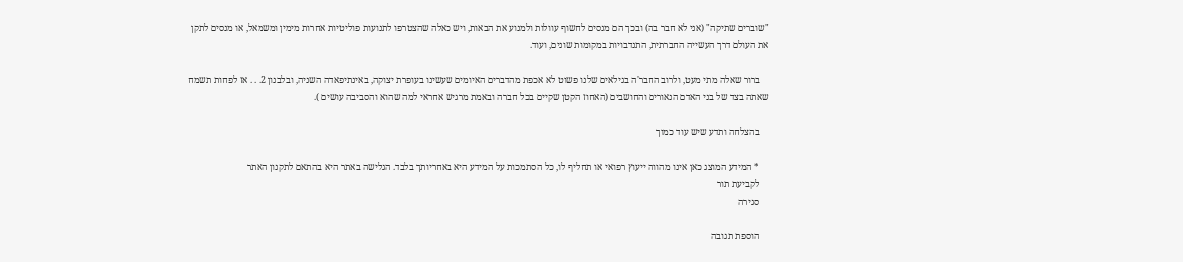"שוברים שתיקה" (אני לא חבר בה) ובכך הם מנסים לחשוף עוולות ולמנוע את הבאות, ויש כאלה שהצטרפו לתנועות פוליטיות אחרות מימין ומשמאל, או מנסים לתקן את העולם דרך העשייה החברתית, התנדבויות במקומות שונים, ועוד.

    ברור שאלה מתי מעט, ולרוב החבר'ה בגילאים שלנו פשוט לא אכפת מהדברים האיומים שעשינו בעופרת יצוקה, באינתיפאדה השניה, ובלבנון 2. . . אז לפחות תשמח שאתה בצד של בני האדם הנאורים והחושבים (האחוז הקטן שקיים בכל חברה ובאמת מרגיש אחראי למה שהוא והסביבה עושים ).

    בהצלחה ותדע שיש עוד כמוך

    * המידע המוצג כאן אינו מהווה ייעוץ רפואי או תחליף לו, כל הסתמכות על המידע היא באחריותך בלבד. הגלישה באתר היא בהתאם לתקנון האתר
    לקביעת תור
    סגירה

    הוספת תגובה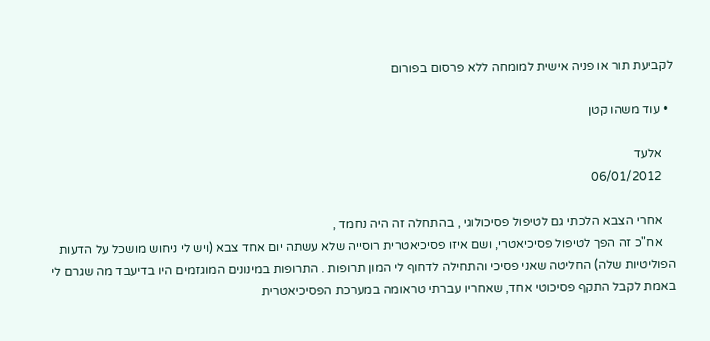לקביעת תור או פניה אישית למומחה ללא פרסום בפורום

  • עוד משהו קטן

    אלעד
    06/01/2012

    אחרי הצבא הלכתי גם לטיפול פסיכולוגי , בהתחלה זה היה נחמד ,
    אח"כ זה הפך לטיפול פסיכיאטרי, ושם איזו פסיכיאטרית רוסייה שלא עשתה יום אחד צבא (ויש לי ניחוש מושכל על הדעות הפוליטיות שלה) החליטה שאני פסיכי והתחילה לדחוף לי המון תרופות . התרופות במינונים המוגזמים היו בדיעבד מה שגרם לי באמת לקבל התקף פסיכוטי אחד, שאחריו עברתי טראומה במערכת הפסיכיאטרית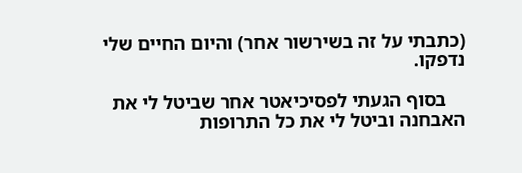(כתבתי על זה בשירשור אחר) והיום החיים שלי נדפקו.

    בסוף הגעתי לפסיכיאטר אחר שביטל לי את האבחנה וביטל לי את כל התרופות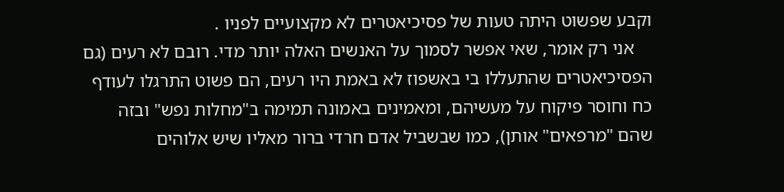וקבע שפשוט היתה טעות של פסיכיאטרים לא מקצועיים לפניו .
    אני רק אומר, שאי אפשר לסמוך על האנשים האלה יותר מדי. רובם לא רעים (גם הפסיכיאטרים שהתעללו בי באשפוז לא באמת היו רעים, הם פשוט התרגלו לעודף כח וחוסר פיקוח על מעשיהם, ומאמינים באמונה תמימה ב"מחלות נפש" ובזה שהם "מרפאים" אותן), כמו שבשביל אדם חרדי ברור מאליו שיש אלוהים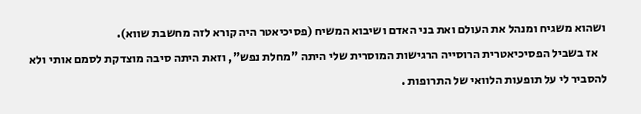ושהוא משגיח ומנהל את העולם ואת בני האדם ושיבוא המשיח (פסיכיאטר היה קורא לזה מחשבת שווא).
    אז בשביל הפסיכיאטרית הרוסייה הרגישות המוסרית שלי היתה "מחלת נפש", וזאת היתה סיבה מוצדקת לסמם אותי ולא להסביר לי על תופעות הלוואי של התרופות .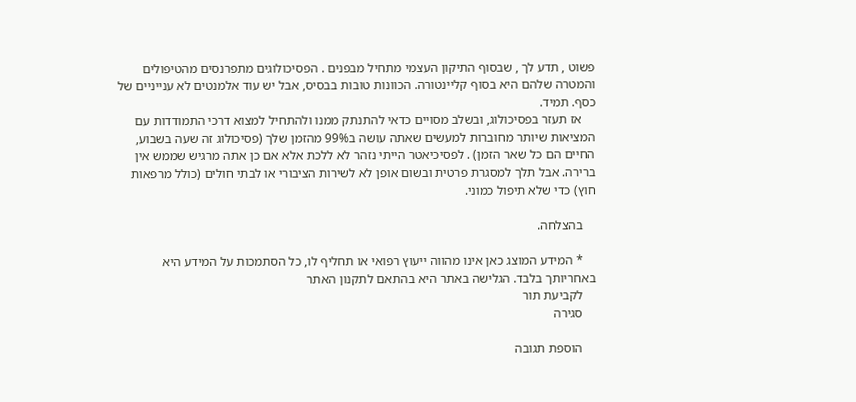פשוט , תדע לך , שבסוף התיקון העצמי מתחיל מבפנים . הפסיכולוגים מתפרנסים מהטיפולים והמטרה שלהם היא בסוף קליינטורה. הכוונות טובות בבסיס, אבל יש עוד אלמנטים לא ענייניים של כסף. תמיד.
    אז תעזר בפסיכולוג, ובשלב מסויים כדאי להתנתק ממנו ולהתחיל למצוא דרכי התמודדות עם המציאות שיותר מחוברות למעשים שאתה עושה ב99% מהזמן שלך (פסיכולוג זה שעה בשבוע, החיים הם כל שאר הזמן) . לפסיכיאטר הייתי נזהר לא ללכת אלא אם כן אתה מרגיש שממש אין ברירה. אבל תלך למסגרת פרטית ובשום אופן לא לשירות הציבורי או לבתי חולים (כולל מרפאות חוץ) כדי שלא תיפול כמוני.

    בהצלחה.

    * המידע המוצג כאן אינו מהווה ייעוץ רפואי או תחליף לו, כל הסתמכות על המידע היא באחריותך בלבד. הגלישה באתר היא בהתאם לתקנון האתר
    לקביעת תור
    סגירה

    הוספת תגובה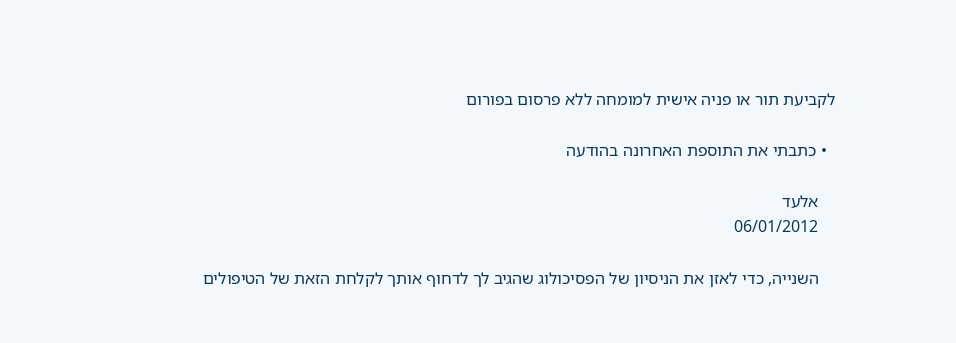לקביעת תור או פניה אישית למומחה ללא פרסום בפורום

  • כתבתי את התוספת האחרונה בהודעה

    אלעד
    06/01/2012

    השנייה, כדי לאזן את הניסיון של הפסיכולוג שהגיב לך לדחוף אותך לקלחת הזאת של הטיפולים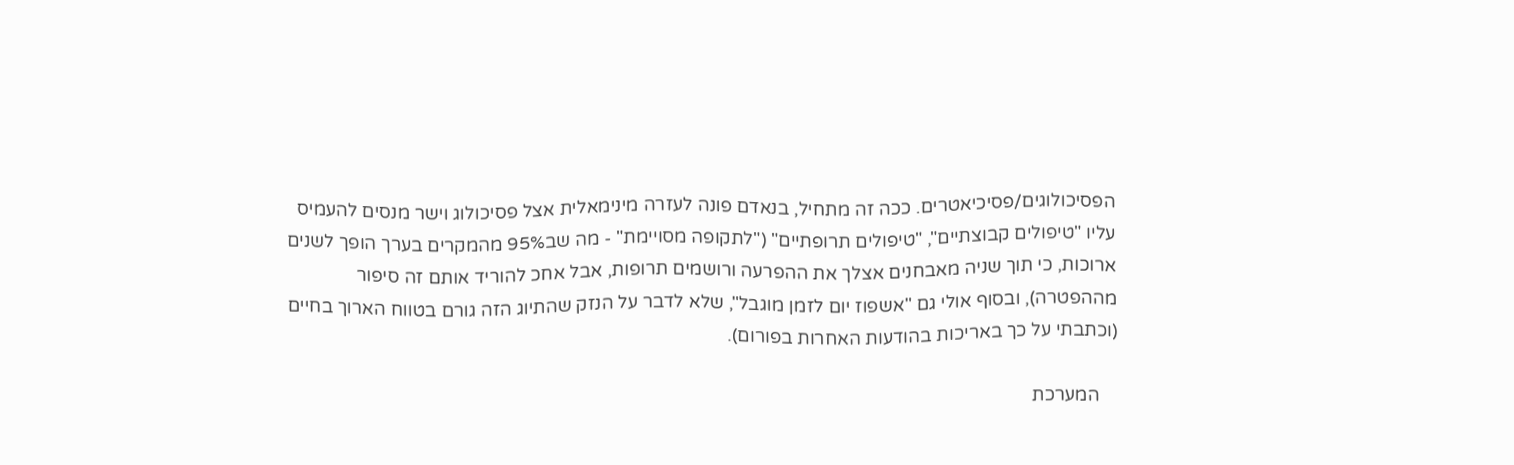הפסיכולוגים/פסיכיאטרים. ככה זה מתחיל, בנאדם פונה לעזרה מינימאלית אצל פסיכולוג וישר מנסים להעמיס עליו "טיפולים קבוצתיים", "טיפולים תרופתיים" ("לתקופה מסויימת" - מה שב95% מהמקרים בערך הופך לשנים ארוכות, כי תוך שניה מאבחנים אצלך את ההפרעה ורושמים תרופות, אבל אחכ להוריד אותם זה סיפור מההפטרה), ובסוף אולי גם "אשפוז יום לזמן מוגבל", שלא לדבר על הנזק שהתיוג הזה גורם בטווח הארוך בחיים (וכתבתי על כך באריכות בהודעות האחרות בפורום).

    המערכת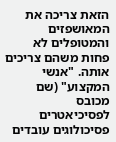הזאת צריכה את המאושפזים והמטופלים לא פחות משהם צריכים אותה. "אנשי המקצוע" (שם מכובס לפסיכיאטרים פסיכולוגים עובדים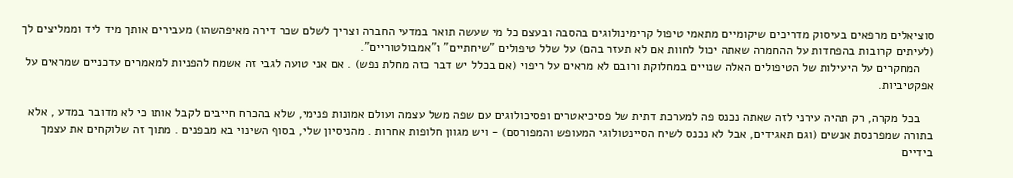סוציאלים מרפאים בעיסוק מדריכים שיקומיים מתאמי טיפול קרימינולוגים בהסבה ובעצם כל מי שעשה תואר במדעי החברה וצריך לשלם שכר דירה מאיפהשהו) מעבירים אותך מיד ליד וממליצים לך (לעיתים קרובות בהפחדות על ההחמרה שאתה יכול לחוות אם לא תעזר בהם) על שלל טיפולים "שיחתיים" ו"אמבולטוריים".
    המחקרים על היעילות של הטיפולים האלה שנויים במחלוקת ורובם לא מראים על ריפוי (אם בכלל יש דבר כזה מחלת נפש) . אם אני טועה לגבי זה אשמח להפניות למאמרים עדכניים שמראים על אפקטיביות.

    בכל מקרה, רק תהיה עירני לזה שאתה נכנס פה למערכת דתית של פסיכיאטרים ופסיכולוגים עם שפה משל עצמה ועולם אמונות פנימי, שלא בהכרח חייבים לקבל אותו כי לא מדובר במדע , אלא בתורה שמפרנסת אנשים (וגם תאגידים, אבל לא נכנס לשיח הסיינטולוגי המעופש והמפורסם) - ויש מגוון חלופות אחרות . מהניסיון שלי, בסוף השינוי בא מבפנים . מתוך זה שלוקחים את עצמך בידיים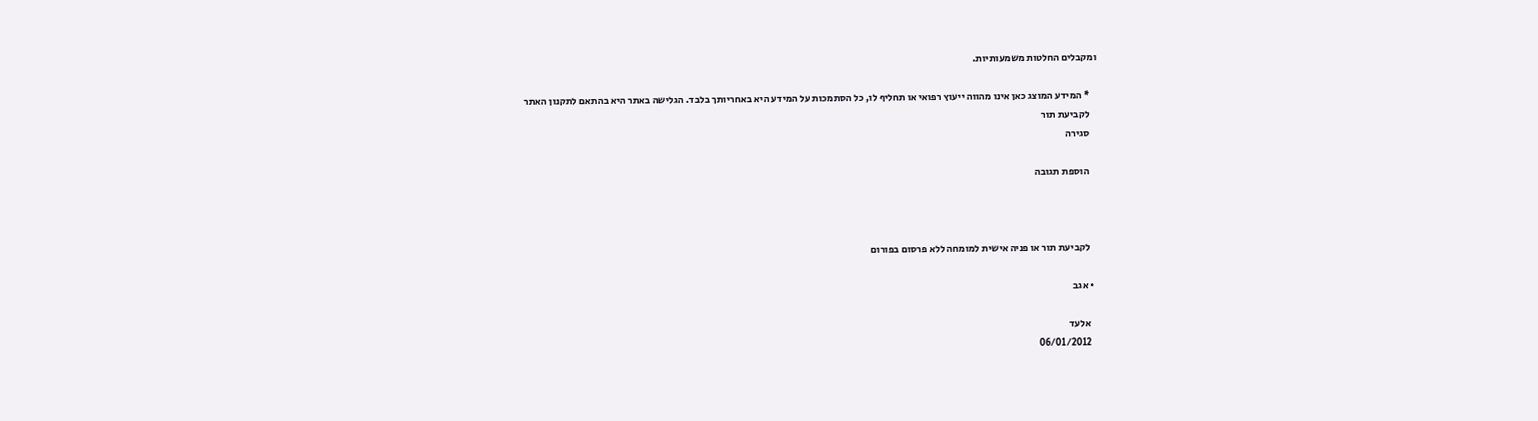ומקבלים החלטות משמעותיות.

    * המידע המוצג כאן אינו מהווה ייעוץ רפואי או תחליף לו, כל הסתמכות על המידע היא באחריותך בלבד. הגלישה באתר היא בהתאם לתקנון האתר
    לקביעת תור
    סגירה

    הוספת תגובה



    לקביעת תור או פניה אישית למומחה ללא פרסום בפורום

  • אגב

    אלעד
    06/01/2012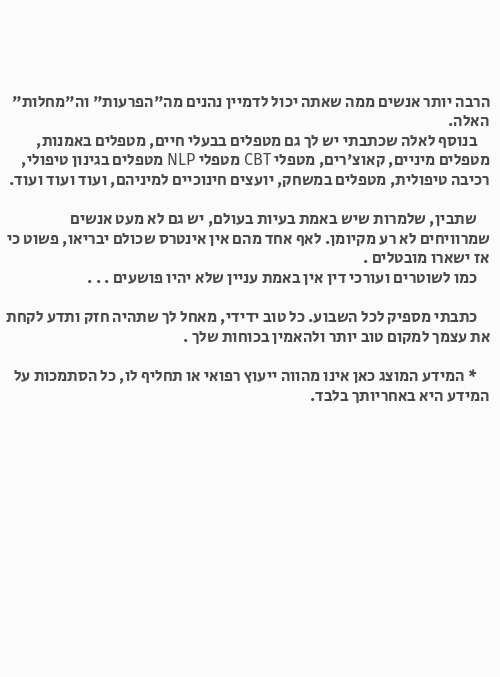הרבה יותר אנשים ממה שאתה יכול לדמיין נהנים מה"הפרעות" וה"מחלות" האלה.
    בנוסף לאלה שכתבתי יש לך גם מטפלים בבעלי חיים, מטפלים באמנות, מטפלים מיניים, קאוצ'רים, מטפלי CBT מטפלי NLP מטפלים בגינון טיפולי, רכיבה טיפולית, מטפלים במשחק, יועצים חינוכיים למיניהם, ועוד ועוד ועוד.

    שתבין, שלמרות שיש באמת בעיות בעולם, יש גם לא מעט אנשים שמרוויחים לא רע מקיומן. לאף אחד מהם אין אינטרס שכולם יבריאו, פשוט כי אז ישארו מובטלים .
    כמו לשוטרים ועורכי דין אין באמת עניין שלא יהיו פושעים . . .

    כתבתי מספיק לכל השבוע. כל טוב ידידי, מאחל לך שתהיה חזק ותדע לקחת את עצמך למקום טוב יותר ולהאמין בכוחות שלך .

    * המידע המוצג כאן אינו מהווה ייעוץ רפואי או תחליף לו, כל הסתמכות על המידע היא באחריותך בלבד.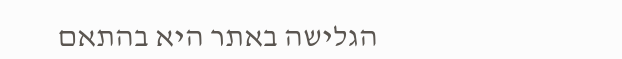הגלישה באתר היא בהתאם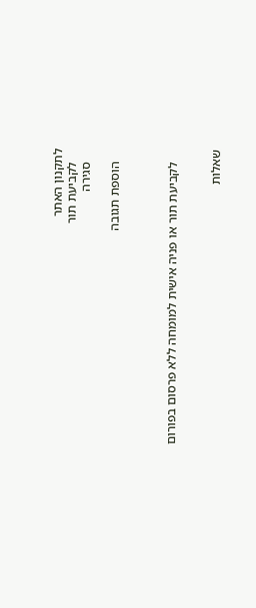לתקנון האתר
    לקביעת תור
    סגירה

    הוספת תגובה



    לקביעת תור או פניה אישית למומחה ללא פרסום בפורום


שאלות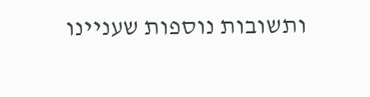ותשובות נוספות שעניינו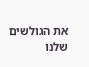את הגולשים שלנו